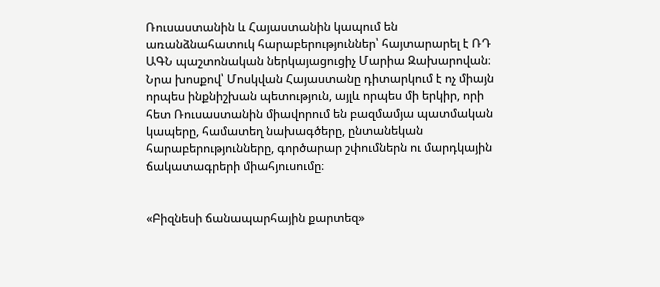Ռուսաստանին և Հայաստանին կապում են առանձնահատուկ հարաբերություններ՝ հայտարարել է ՌԴ ԱԳՆ պաշտոնական ներկայացուցիչ Մարիա Զախարովան։ Նրա խոսքով՝ Մոսկվան Հայաստանը դիտարկում է ոչ միայն որպես ինքնիշխան պետություն, այլև որպես մի երկիր, որի հետ Ռուսաստանին միավորում են բազմամյա պատմական կապերը, համատեղ նախագծերը, ընտանեկան հարաբերությունները, գործարար շփումներն ու մարդկային ճակատագրերի միահյուսումը։


«Բիզնեսի ճանապարհային քարտեզ»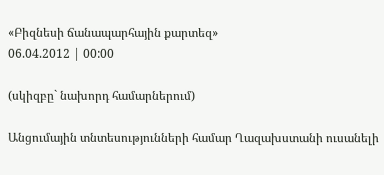«Բիզնեսի ճանապարհային քարտեզ»
06.04.2012 | 00:00

(սկիզբը` նախորդ համարներում)

Անցումային տնտեսությունների համար Ղազախստանի ուսանելի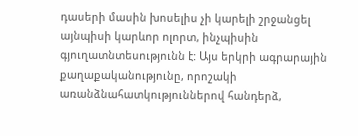դասերի մասին խոսելիս չի կարելի շրջանցել այնպիսի կարևոր ոլորտ, ինչպիսին գյուղատնտեսությունն է: Այս երկրի ագրարային քաղաքականությունը, որոշակի առանձնահատկություններով հանդերձ,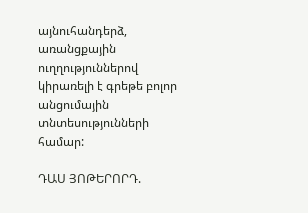այնուհանդերձ, առանցքային ուղղություններով կիրառելի է գրեթե բոլոր անցումային տնտեսությունների համար:

ԴԱՍ ՅՈԹԵՐՈՐԴ.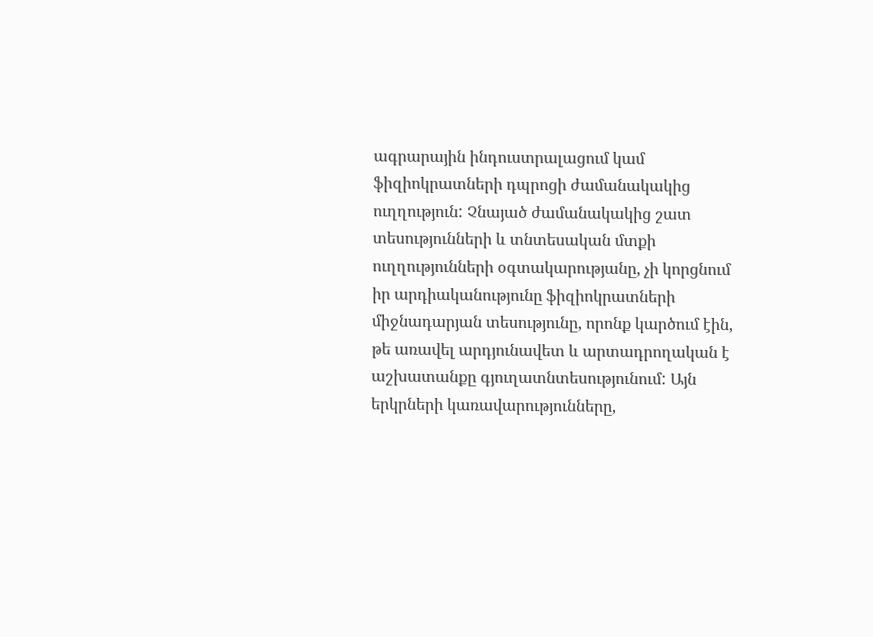ագրարային ինդուստրալացում կամ ֆիզիոկրատների դպրոցի ժամանակակից ուղղություն: Չնայած ժամանակակից շատ տեսությունների և տնտեսական մտքի ուղղությունների օգտակարությանը, չի կորցնում իր արդիականությունը ֆիզիոկրատների միջնադարյան տեսությունը, որոնք կարծում էին, թե առավել արդյունավետ և արտադրողական է աշխատանքը գյուղատնտեսությունում: Այն երկրների կառավարությունները,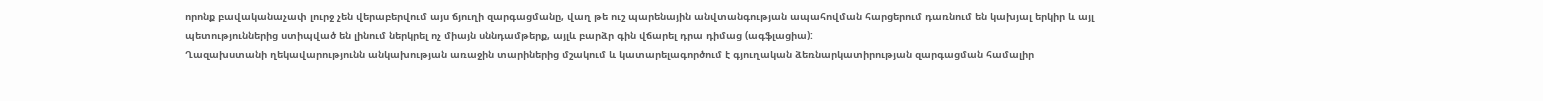որոնք բավականաչափ լուրջ չեն վերաբերվում այս ճյուղի զարգացմանը, վաղ թե ուշ պարենային անվտանգության ապահովման հարցերում դառնում են կախյալ երկիր և այլ պետություններից ստիպված են լինում ներկրել ոչ միայն սննդամթերք, այլև բարձր գին վճարել դրա դիմաց (ագֆլացիա):
Ղազախստանի ղեկավարությունն անկախության առաջին տարիներից մշակում և կատարելագործում է գյուղական ձեռնարկատիրության զարգացման համալիր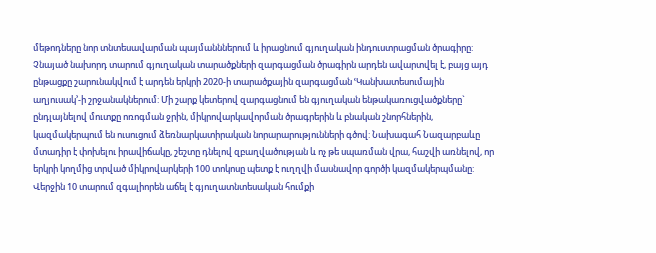մեթոդները նոր տնտեսավարման պայմանններում և իրացնում գյուղական ինդուստրացման ծրագիրը: Չնայած նախորդ տարում գյուղական տարածքների զարգացման ծրագիրն արդեն ավարտվել է, բայց այդ ընթացքը շարունակվում է արդեն երկրի 2020-ի տարածքային զարգացման ՙԿանխատեսումային աղյուսակ՚-ի շրջանակներում: Մի շարք կետերով զարգացնում են գյուղական ենթակառուցվածքները` ընդլայնելով մուտքը ոռոգման ջրին, միկրովարկավորման ծրագրերին և բնական շնորհներին, կազմակերպում են ուսուցում ձեռնարկատիրական նորարարությունների գծով: Նախագահ Նազարբաևը մտադիր է փոխելու իրավիճակը, շեշտը դնելով զբաղվածության և ոչ թե սպառման վրա, հաշվի առնելով, որ երկրի կողմից տրված միկրովարկերի 100 տոկոսը պետք է ուղղվի մասնավոր գործի կազմակերպմանը: Վերջին 10 տարում զգալիորեն աճել է գյուղատնտեսական հումքի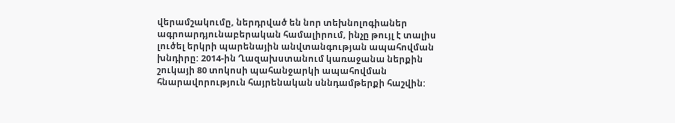վերամշակումը, ներդրված են նոր տեխնոլոգիաներ ագրոարդյունաբերական համալիրում, ինչը թույլ է տալիս լուծել երկրի պարենային անվտանգության ապահովման խնդիրը: 2014-ին Ղազախստանում կառաջանա ներքին շուկայի 80 տոկոսի պահանջարկի ապահովման հնարավորություն հայրենական սննդամթերքի հաշվին: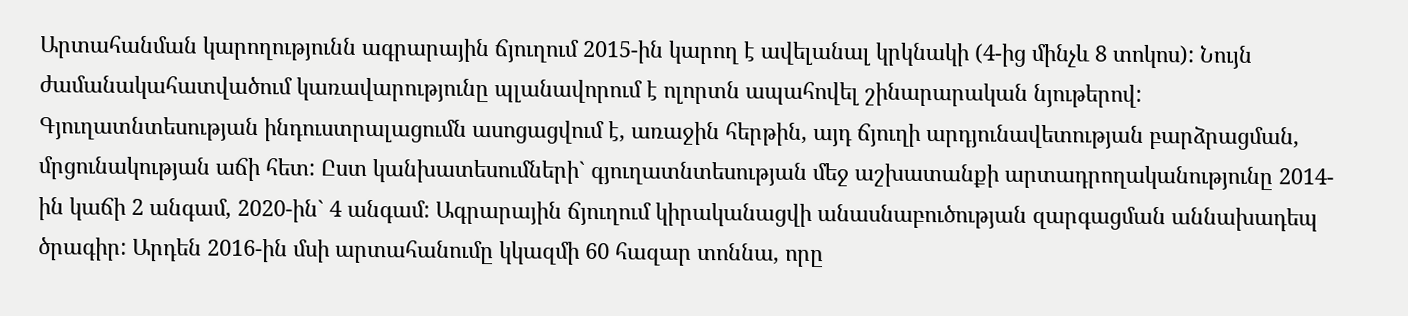Արտահանման կարողությունն ագրարային ճյուղում 2015-ին կարող է ավելանալ կրկնակի (4-ից մինչև 8 տոկոս): Նույն ժամանակահատվածում կառավարությունը պլանավորում է ոլորտն ապահովել շինարարական նյութերով: Գյուղատնտեսության ինդուստրալացումն ասոցացվում է, առաջին հերթին, այդ ճյուղի արդյունավետության բարձրացման, մրցունակության աճի հետ: Ըստ կանխատեսումների` գյուղատնտեսության մեջ աշխատանքի արտադրողականությունը 2014-ին կաճի 2 անգամ, 2020-ին` 4 անգամ: Ագրարային ճյուղում կիրականացվի անասնաբուծության զարգացման աննախադեպ ծրագիր: Արդեն 2016-ին մսի արտահանումը կկազմի 60 հազար տոննա, որը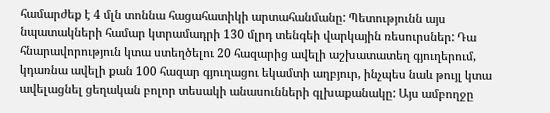համարժեք է 4 մլն տոննա հացահատիկի արտահանմանը: Պետությունն այս նպատակների համար կտրամադրի 130 մլրդ տենգեի վարկային ռեսուրսներ: Դա հնարավորություն կտա ստեղծելու 20 հազարից ավելի աշխատատեղ գյուղերում, կդառնա ավելի քան 100 հազար գյուղացու եկամտի աղբյուր, ինչպես նաև թույլ կտա ավելացնել ցեղական բոլոր տեսակի անասունների գլխաքանակը: Այս ամբողջը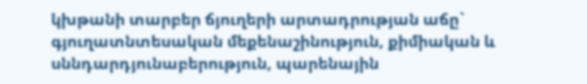կխթանի տարբեր ճյուղերի արտադրության աճը` գյուղատնտեսական մեքենաշինություն, քիմիական և սննդարդյունաբերություն, պարենային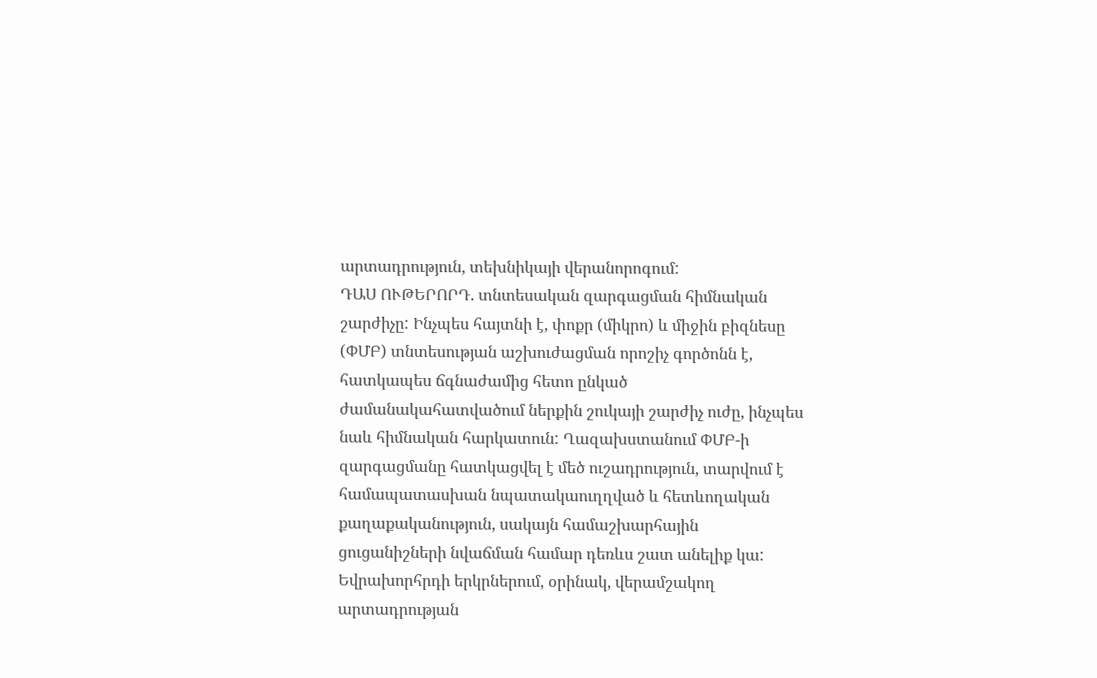արտադրություն, տեխնիկայի վերանորոգում:
ԴԱՍ ՈՒԹԵՐՈՐԴ. տնտեսական զարգացման հիմնական շարժիչը: Ինչպես հայտնի է, փոքր (միկրո) և միջին բիզնեսը (ՓՄԲ) տնտեսության աշխուժացման որոշիչ գործոնն է, հատկապես ճգնաժամից հետո ընկած ժամանակահատվածում ներքին շուկայի շարժիչ ուժը, ինչպես նաև հիմնական հարկատուն: Ղազախստանում ՓՄԲ-ի զարգացմանը հատկացվել է մեծ ուշադրություն, տարվում է համապատասխան նպատակաուղղված և հետևողական քաղաքականություն, սակայն համաշխարհային ցուցանիշների նվաճման համար դեռևս շատ անելիք կա: Եվրախորհրդի երկրներում, օրինակ, վերամշակող արտադրության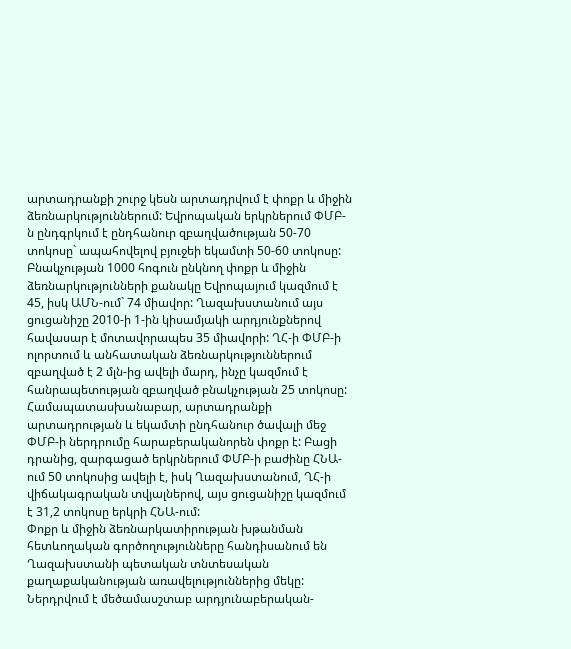արտադրանքի շուրջ կեսն արտադրվում է փոքր և միջին ձեռնարկություններում: Եվրոպական երկրներում ՓՄԲ-ն ընդգրկում է ընդհանուր զբաղվածության 50-70 տոկոսը` ապահովելով բյուջեի եկամտի 50-60 տոկոսը: Բնակչության 1000 հոգուն ընկնող փոքր և միջին ձեռնարկությունների քանակը Եվրոպայում կազմում է 45, իսկ ԱՄՆ-ում` 74 միավոր: Ղազախստանում այս ցուցանիշը 2010-ի 1-ին կիսամյակի արդյունքներով հավասար է մոտավորապես 35 միավորի: ՂՀ-ի ՓՄԲ-ի ոլորտում և անհատական ձեռնարկություններում զբաղված է 2 մլն-ից ավելի մարդ, ինչը կազմում է հանրապետության զբաղված բնակչության 25 տոկոսը: Համապատասխանաբար, արտադրանքի արտադրության և եկամտի ընդհանուր ծավալի մեջ ՓՄԲ-ի ներդրումը հարաբերականորեն փոքր է: Բացի դրանից, զարգացած երկրներում ՓՄԲ-ի բաժինը ՀՆԱ-ում 50 տոկոսից ավելի է, իսկ Ղազախստանում, ՂՀ-ի վիճակագրական տվյալներով, այս ցուցանիշը կազմում է 31,2 տոկոսը երկրի ՀՆԱ-ում:
Փոքր և միջին ձեռնարկատիրության խթանման հետևողական գործողությունները հանդիսանում են Ղազախստանի պետական տնտեսական քաղաքականության առավելություններից մեկը: Ներդրվում է մեծամասշտաբ արդյունաբերական-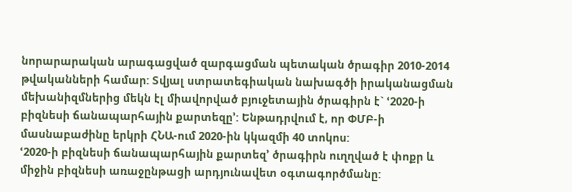նորարարական արագացված զարգացման պետական ծրագիր 2010-2014 թվականների համար: Տվյալ ստրատեգիական նախագծի իրականացման մեխանիզմներից մեկն էլ միավորված բյուջետային ծրագիրն է` ՙ2020-ի բիզնեսի ճանապարհային քարտեզը՚: Ենթադրվում է, որ ՓՄԲ-ի մասնաբաժինը երկրի ՀՆԱ-ում 2020-ին կկազմի 40 տոկոս:
ՙ2020-ի բիզնեսի ճանապարհային քարտեզ՚ ծրագիրն ուղղված է փոքր և միջին բիզնեսի առաջընթացի արդյունավետ օգտագործմանը: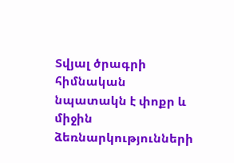Տվյալ ծրագրի հիմնական նպատակն է փոքր և միջին ձեռնարկությունների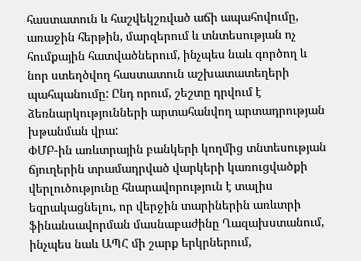հաստատուն և հաշվեկշռված աճի ապահովումը, առաջին հերթին, մարզերում և տնտեսության ոչ հումքային հատվածներում, ինչպես նաև գործող և նոր ստեղծվող հաստատուն աշխատատեղերի պահպանումը: Ընդ որում, շեշտը դրվում է ձեռնարկությունների արտահանվող արտադրության խթանման վրա:
ՓՄԲ-ին առևտրային բանկերի կողմից տնտեսության ճյուղերին տրամադրված վարկերի կառուցվածքի վերլուծությունը հնարավորություն է տալիս եզրակացնելու, որ վերջին տարիներին առևտրի ֆինանսավորման մասնաբաժինը Ղազախստանում, ինչպես նաև ԱՊՀ մի շարք երկրներում,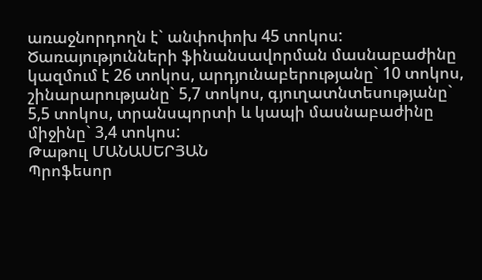առաջնորդողն է` անփոփոխ 45 տոկոս: Ծառայությունների ֆինանսավորման մասնաբաժինը կազմում է 26 տոկոս, արդյունաբերությանը` 10 տոկոս, շինարարությանը` 5,7 տոկոս, գյուղատնտեսությանը` 5,5 տոկոս, տրանսպորտի և կապի մասնաբաժինը միջինը` 3,4 տոկոս:
Թաթուլ ՄԱՆԱՍԵՐՅԱՆ
Պրոֆեսոր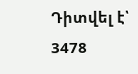Դիտվել է՝ 3478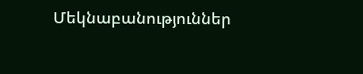Մեկնաբանություններ